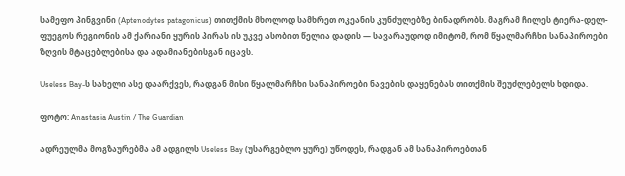სამეფო პინგვინი (Aptenodytes patagonicus) თითქმის მხოლოდ სამხრეთ ოკეანის კუნძულებზე ბინადრობს. მაგრამ ჩილეს ტიერა-დელ-ფუეგოს რეგიონის ამ ქარიანი ყურის პირას ის უკვე ასობით წელია დადის — სავარაუდოდ იმიტომ, რომ წყალმარჩხი სანაპიროები ზღვის მტაცებლებისა და ადამიანებისგან იცავს.

Useless Bay-ს სახელი ასე დაარქვეს, რადგან მისი წყალმარჩხი სანაპიროები ნავების დაყენებას თითქმის შეუძლებელს ხდიდა.

ფოტო: Anastasia Austin / The Guardian

ადრეულმა მოგზაურებმა ამ ადგილს Useless Bay (უსარგებლო ყურე) უწოდეს, რადგან ამ სანაპიროებთან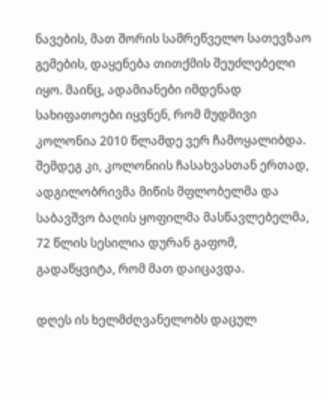ნავების, მათ შორის სამრეწველო სათევზაო გემების, დაყენება თითქმის შეუძლებელი იყო. მაინც, ადამიანები იმდენად სახიფათოები იყვნენ, რომ მუდმივი კოლონია 2010 წლამდე ვერ ჩამოყალიბდა. შემდეგ კი, კოლონიის ჩასახვასთან ერთად, ადგილობრივმა მიწის მფლობელმა და საბავშვო ბაღის ყოფილმა მასწავლებელმა, 72 წლის სესილია დურან გაფომ, გადაწყვიტა, რომ მათ დაიცავდა.

დღეს ის ხელმძღვანელობს დაცულ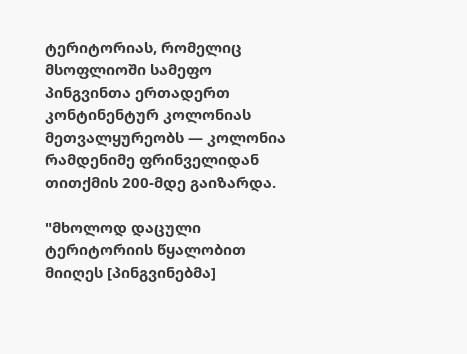ტერიტორიას, რომელიც მსოფლიოში სამეფო პინგვინთა ერთადერთ კონტინენტურ კოლონიას მეთვალყურეობს — კოლონია რამდენიმე ფრინველიდან თითქმის 200-მდე გაიზარდა.

"მხოლოდ დაცული ტერიტორიის წყალობით მიიღეს [პინგვინებმა]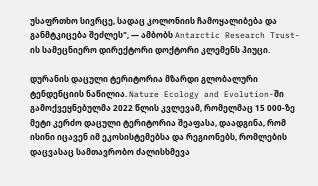უსაფრთხო სივრცე, სადაც კოლონიის ჩამოყალიბება და განმტკიცება შეძლეს", — ამბობს Antarctic Research Trust-ის სამეცნიერო დირექტორი დოქტორი კლემენს პიუცი.

დურანის დაცული ტერიტორია მზარდი გლობალური ტენდენციის ნაწილია. Nature Ecology and Evolution-ში გამოქვეყნებულმა 2022 წლის კვლევამ, რომელმაც 15 000-ზე მეტი კერძო დაცული ტერიტორია შეაფასა, დაადგინა, რომ ისინი იცავენ იმ ეკოსისტემებსა და რეგიონებს, რომლების დაცვასაც სამთავრობო ძალისხმევა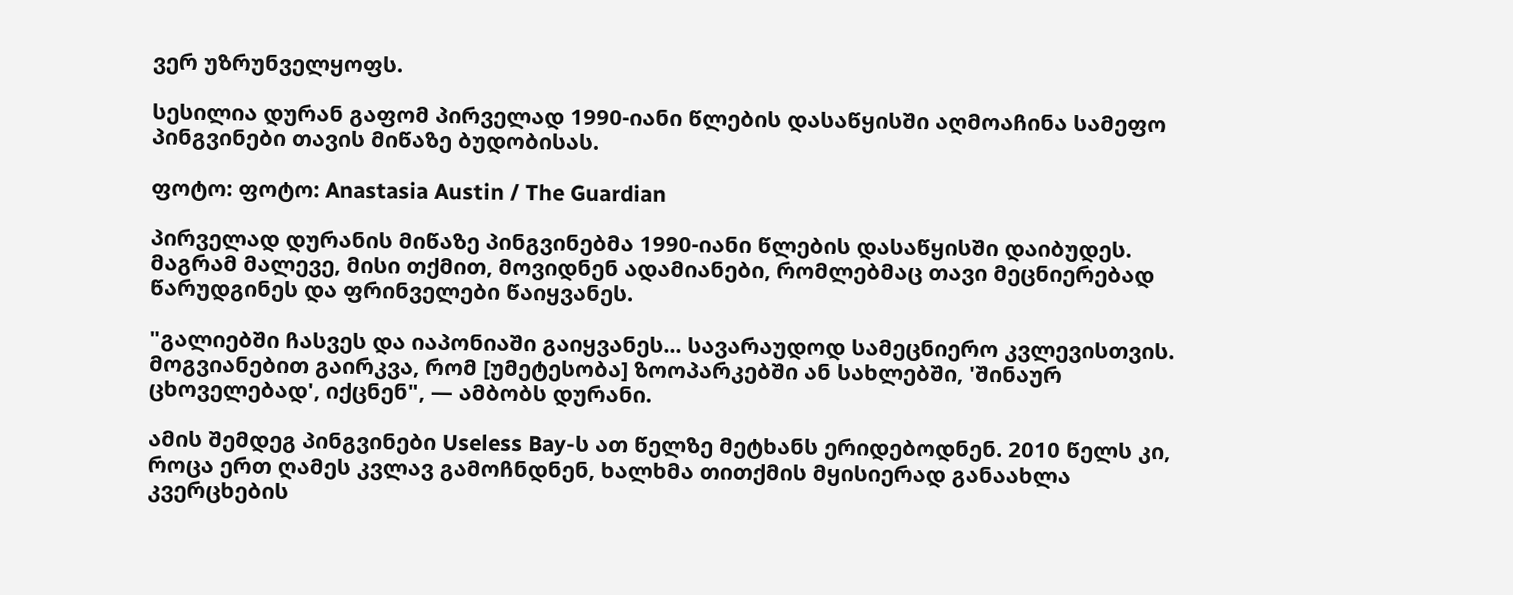ვერ უზრუნველყოფს.

სესილია დურან გაფომ პირველად 1990-იანი წლების დასაწყისში აღმოაჩინა სამეფო პინგვინები თავის მიწაზე ბუდობისას.

ფოტო: ფოტო: Anastasia Austin / The Guardian

პირველად დურანის მიწაზე პინგვინებმა 1990-იანი წლების დასაწყისში დაიბუდეს. მაგრამ მალევე, მისი თქმით, მოვიდნენ ადამიანები, რომლებმაც თავი მეცნიერებად წარუდგინეს და ფრინველები წაიყვანეს.

"გალიებში ჩასვეს და იაპონიაში გაიყვანეს... სავარაუდოდ სამეცნიერო კვლევისთვის. მოგვიანებით გაირკვა, რომ [უმეტესობა] ზოოპარკებში ან სახლებში, 'შინაურ ცხოველებად', იქცნენ", — ამბობს დურანი.

ამის შემდეგ პინგვინები Useless Bay-ს ათ წელზე მეტხანს ერიდებოდნენ. 2010 წელს კი, როცა ერთ ღამეს კვლავ გამოჩნდნენ, ხალხმა თითქმის მყისიერად განაახლა კვერცხების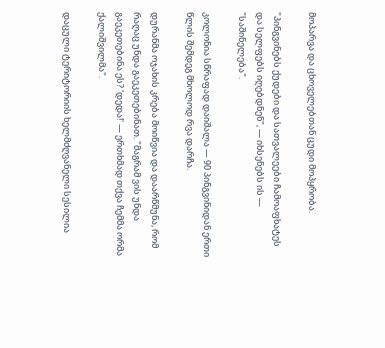მოპარვა და ცხოველებთან ცუდი მოპყრობა.

"პინგვინებს ქუდები და სათვალეები ჩამოაფხატეს და სელფებს იღებდნენ", — იხსენებს ის — "საშინელება".

კოლონია სწრაფად დაიშალა — 90 პინგვინიდან ერთი წლის შემდეგ მხოლოდ რვა დარჩა.

დურანმა ოჯახის კრება მოიწვია და დაარწმუნა, რომ რაღაც უნდა გაეკეთებინათ. "მაგრამ ვის უნდა გაეკეთებინა ეს? 'დედა!' — ერთხმად თქვა ჩემმა ორმა ქალიშვილმა".

დაცული ტერიტორიის ხელმძღვანელი სესილია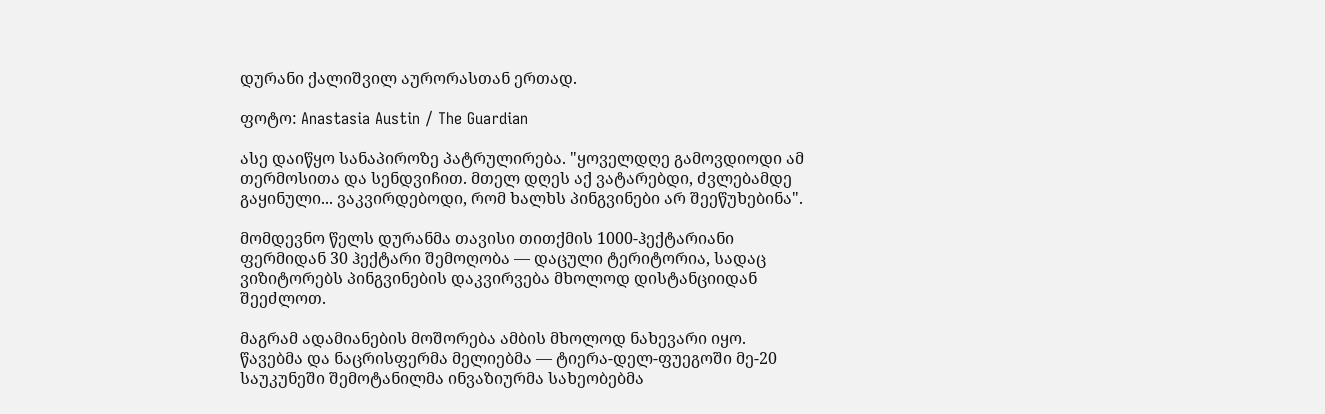დურანი ქალიშვილ აურორასთან ერთად.

ფოტო: Anastasia Austin / The Guardian

ასე დაიწყო სანაპიროზე პატრულირება. "ყოველდღე გამოვდიოდი ამ თერმოსითა და სენდვიჩით. მთელ დღეს აქ ვატარებდი, ძვლებამდე გაყინული... ვაკვირდებოდი, რომ ხალხს პინგვინები არ შეეწუხებინა".

მომდევნო წელს დურანმა თავისი თითქმის 1000-ჰექტარიანი ფერმიდან 30 ჰექტარი შემოღობა — დაცული ტერიტორია, სადაც ვიზიტორებს პინგვინების დაკვირვება მხოლოდ დისტანციიდან შეეძლოთ.

მაგრამ ადამიანების მოშორება ამბის მხოლოდ ნახევარი იყო. წავებმა და ნაცრისფერმა მელიებმა — ტიერა-დელ-ფუეგოში მე-20 საუკუნეში შემოტანილმა ინვაზიურმა სახეობებმა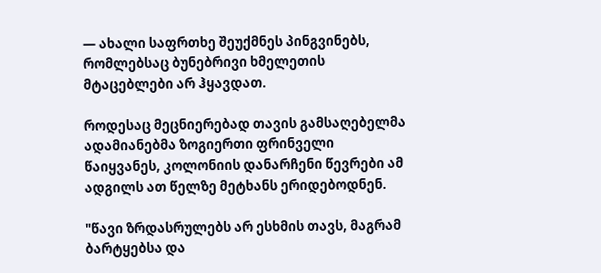— ახალი საფრთხე შეუქმნეს პინგვინებს, რომლებსაც ბუნებრივი ხმელეთის მტაცებლები არ ჰყავდათ.

როდესაც მეცნიერებად თავის გამსაღებელმა ადამიანებმა ზოგიერთი ფრინველი წაიყვანეს, კოლონიის დანარჩენი წევრები ამ ადგილს ათ წელზე მეტხანს ერიდებოდნენ.

"წავი ზრდასრულებს არ ესხმის თავს, მაგრამ ბარტყებსა და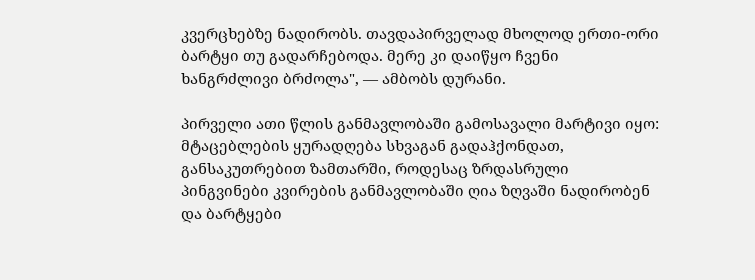კვერცხებზე ნადირობს. თავდაპირველად მხოლოდ ერთი-ორი ბარტყი თუ გადარჩებოდა. მერე კი დაიწყო ჩვენი ხანგრძლივი ბრძოლა", — ამბობს დურანი.

პირველი ათი წლის განმავლობაში გამოსავალი მარტივი იყო: მტაცებლების ყურადღება სხვაგან გადაჰქონდათ, განსაკუთრებით ზამთარში, როდესაც ზრდასრული პინგვინები კვირების განმავლობაში ღია ზღვაში ნადირობენ და ბარტყები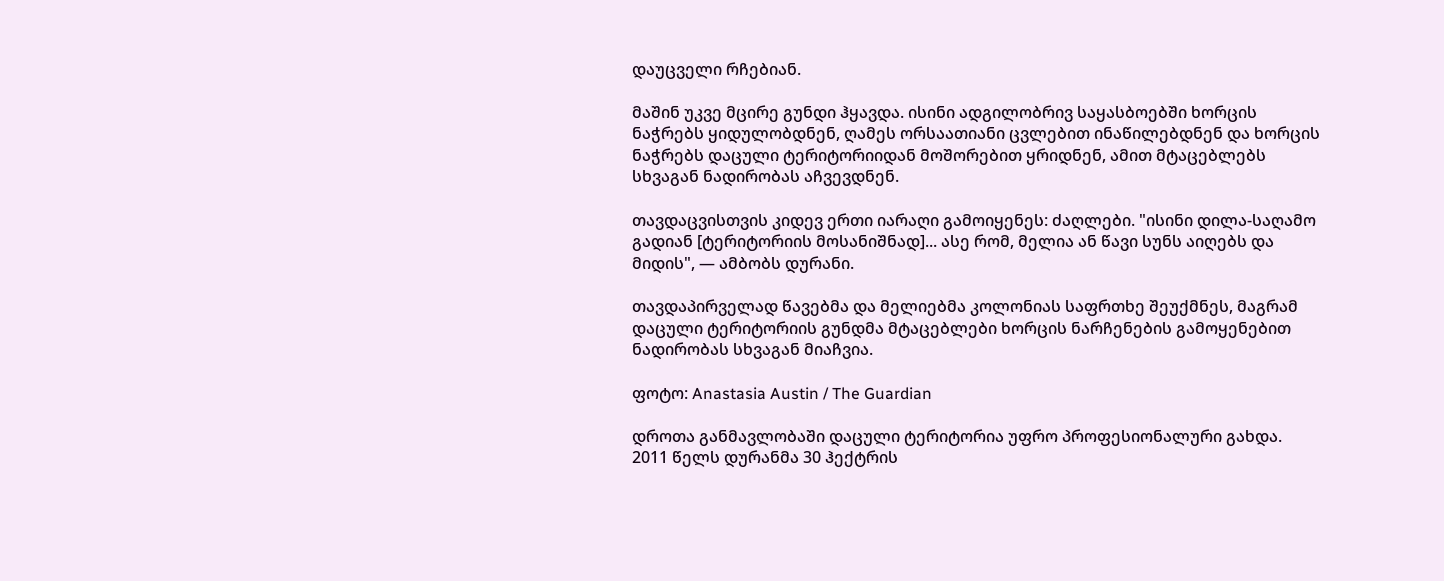დაუცველი რჩებიან.

მაშინ უკვე მცირე გუნდი ჰყავდა. ისინი ადგილობრივ საყასბოებში ხორცის ნაჭრებს ყიდულობდნენ, ღამეს ორსაათიანი ცვლებით ინაწილებდნენ და ხორცის ნაჭრებს დაცული ტერიტორიიდან მოშორებით ყრიდნენ, ამით მტაცებლებს სხვაგან ნადირობას აჩვევდნენ.

თავდაცვისთვის კიდევ ერთი იარაღი გამოიყენეს: ძაღლები. "ისინი დილა-საღამო გადიან [ტერიტორიის მოსანიშნად]... ასე რომ, მელია ან წავი სუნს აიღებს და მიდის", — ამბობს დურანი.

თავდაპირველად წავებმა და მელიებმა კოლონიას საფრთხე შეუქმნეს, მაგრამ დაცული ტერიტორიის გუნდმა მტაცებლები ხორცის ნარჩენების გამოყენებით ნადირობას სხვაგან მიაჩვია.

ფოტო: Anastasia Austin / The Guardian

დროთა განმავლობაში დაცული ტერიტორია უფრო პროფესიონალური გახდა. 2011 წელს დურანმა 30 ჰექტრის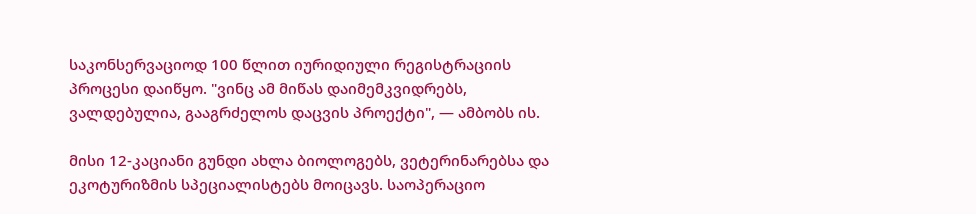საკონსერვაციოდ 100 წლით იურიდიული რეგისტრაციის პროცესი დაიწყო. "ვინც ამ მიწას დაიმემკვიდრებს, ვალდებულია, გააგრძელოს დაცვის პროექტი", — ამბობს ის.

მისი 12-კაციანი გუნდი ახლა ბიოლოგებს, ვეტერინარებსა და ეკოტურიზმის სპეციალისტებს მოიცავს. საოპერაციო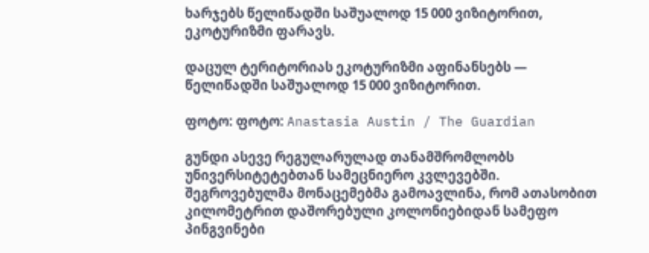ხარჯებს წელიწადში საშუალოდ 15 000 ვიზიტორით, ეკოტურიზმი ფარავს.

დაცულ ტერიტორიას ეკოტურიზმი აფინანსებს — წელიწადში საშუალოდ 15 000 ვიზიტორით.

ფოტო: ფოტო: Anastasia Austin / The Guardian

გუნდი ასევე რეგულარულად თანამშრომლობს უნივერსიტეტებთან სამეცნიერო კვლევებში. შეგროვებულმა მონაცემებმა გამოავლინა, რომ ათასობით კილომეტრით დაშორებული კოლონიებიდან სამეფო პინგვინები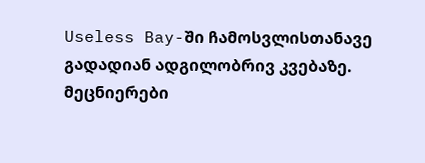Useless Bay-ში ჩამოსვლისთანავე გადადიან ადგილობრივ კვებაზე. მეცნიერები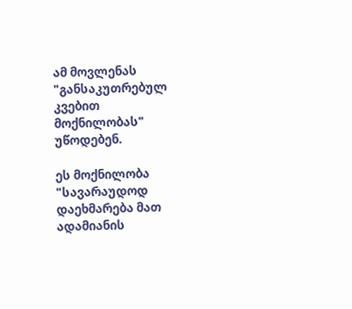ამ მოვლენას "განსაკუთრებულ კვებით მოქნილობას" უწოდებენ.

ეს მოქნილობა "სავარაუდოდ დაეხმარება მათ ადამიანის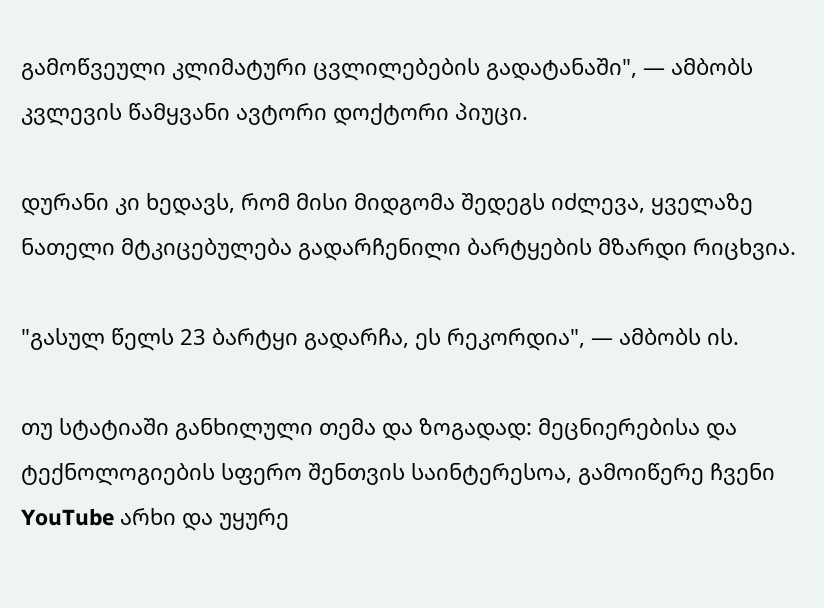გამოწვეული კლიმატური ცვლილებების გადატანაში", — ამბობს კვლევის წამყვანი ავტორი დოქტორი პიუცი.

დურანი კი ხედავს, რომ მისი მიდგომა შედეგს იძლევა, ყველაზე ნათელი მტკიცებულება გადარჩენილი ბარტყების მზარდი რიცხვია.

"გასულ წელს 23 ბარტყი გადარჩა, ეს რეკორდია", — ამბობს ის.

თუ სტატიაში განხილული თემა და ზოგადად: მეცნიერებისა და ტექნოლოგიების სფერო შენთვის საინტერესოა, გამოიწერე ჩვენი YouTube არხი და უყურე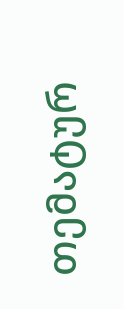თემატურ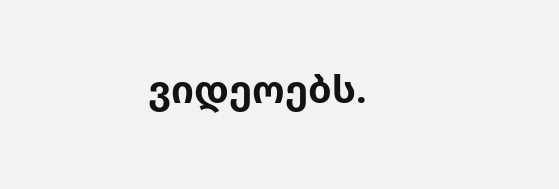ვიდეოებს.